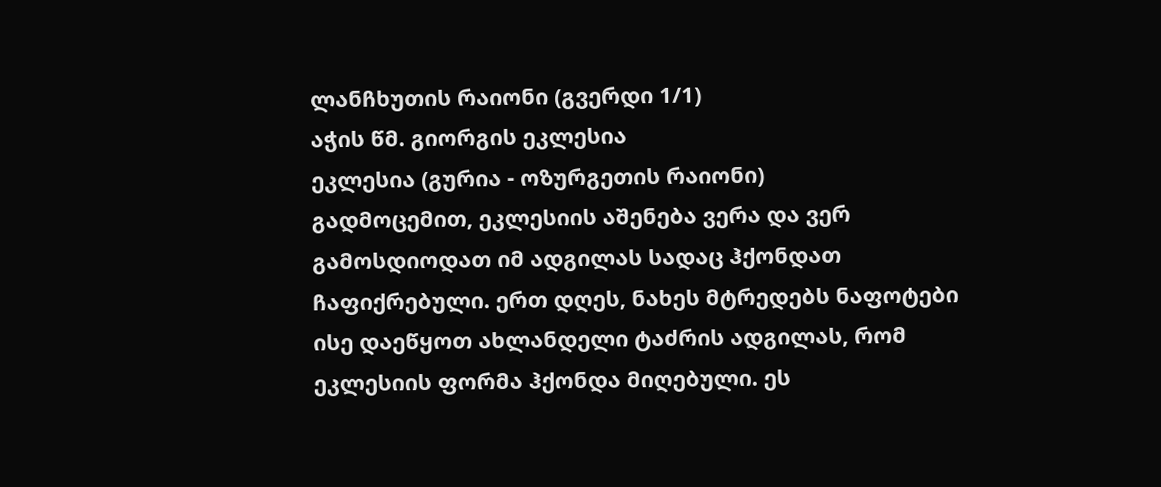ლანჩხუთის რაიონი (გვერდი 1/1)
აჭის წმ. გიორგის ეკლესია
ეკლესია (გურია - ოზურგეთის რაიონი)
გადმოცემით, ეკლესიის აშენება ვერა და ვერ გამოსდიოდათ იმ ადგილას სადაც ჰქონდათ ჩაფიქრებული. ერთ დღეს, ნახეს მტრედებს ნაფოტები ისე დაეწყოთ ახლანდელი ტაძრის ადგილას, რომ ეკლესიის ფორმა ჰქონდა მიღებული. ეს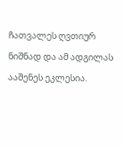ჩათვალეს ღვთიურ ნიშნად და ამ ადგილას ააშენეს ეკლესია.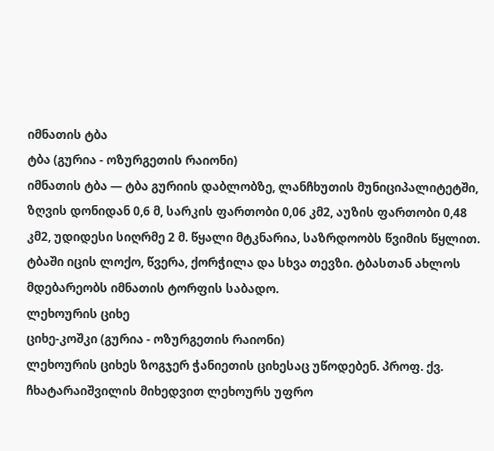იმნათის ტბა
ტბა (გურია - ოზურგეთის რაიონი)
იმნათის ტბა — ტბა გურიის დაბლობზე, ლანჩხუთის მუნიციპალიტეტში, ზღვის დონიდან 0,6 მ, სარკის ფართობი 0,06 კმ2, აუზის ფართობი 0,48 კმ2, უდიდესი სიღრმე 2 მ. წყალი მტკნარია, საზრდოობს წვიმის წყლით. ტბაში იცის ლოქო, წვერა, ქორჭილა და სხვა თევზი. ტბასთან ახლოს მდებარეობს იმნათის ტორფის საბადო.
ლეხოურის ციხე
ციხე-კოშკი (გურია - ოზურგეთის რაიონი)
ლეხოურის ციხეს ზოგჯერ ჭანიეთის ციხესაც უწოდებენ. პროფ. ქვ. ჩხატარაიშვილის მიხედვით ლეხოურს უფრო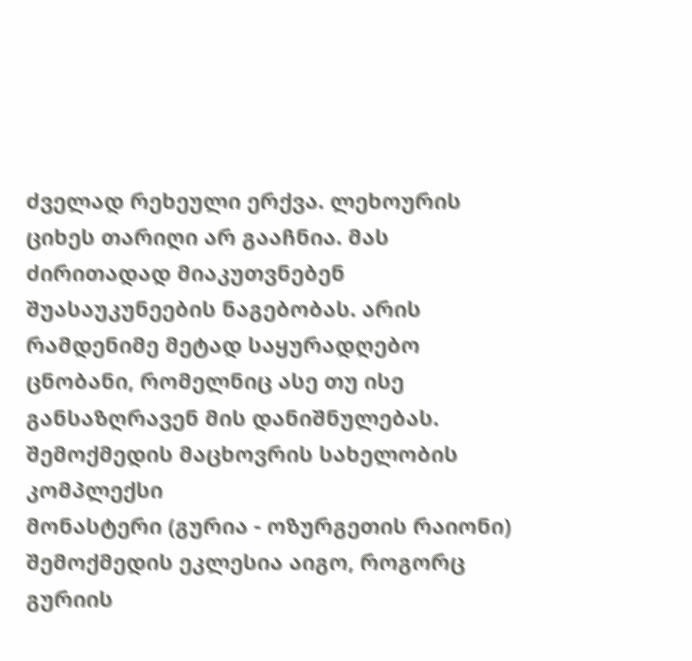ძველად რეხეული ერქვა. ლეხოურის ციხეს თარიღი არ გააჩნია. მას ძირითადად მიაკუთვნებენ შუასაუკუნეების ნაგებობას. არის რამდენიმე მეტად საყურადღებო ცნობანი, რომელნიც ასე თუ ისე განსაზღრავენ მის დანიშნულებას.
შემოქმედის მაცხოვრის სახელობის კომპლექსი
მონასტერი (გურია - ოზურგეთის რაიონი)
შემოქმედის ეკლესია აიგო, როგორც გურიის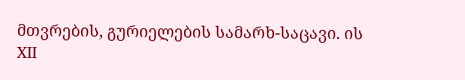მთვრების, გურიელების სამარხ-საცავი. ის XII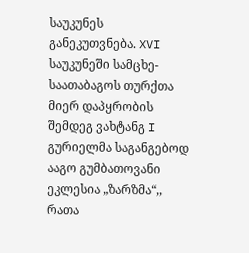საუკუნეს განეკუთვნება. XVI საუკუნეში სამცხე-საათაბაგოს თურქთა მიერ დაპყრობის შემდეგ ვახტანგ I გურიელმა საგანგებოდ ააგო გუმბათოვანი ეკლესია „ზარზმა“,, რათა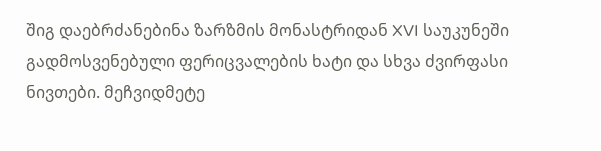შიგ დაებრძანებინა ზარზმის მონასტრიდან XVI საუკუნეში გადმოსვენებული ფერიცვალების ხატი და სხვა ძვირფასი ნივთები. მეჩვიდმეტე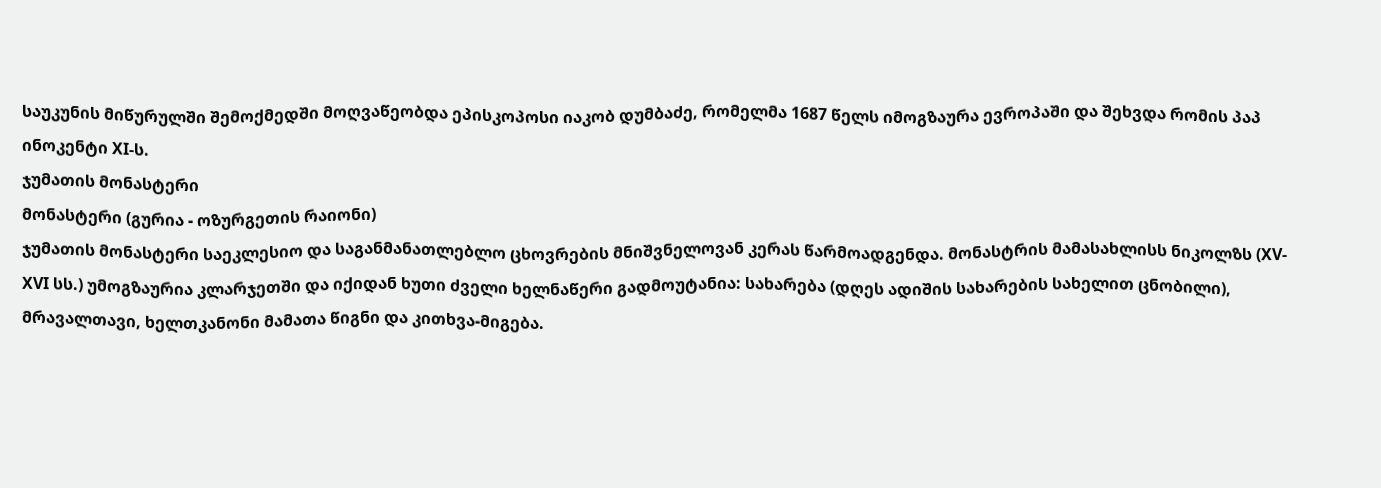საუკუნის მიწურულში შემოქმედში მოღვაწეობდა ეპისკოპოსი იაკობ დუმბაძე, რომელმა 1687 წელს იმოგზაურა ევროპაში და შეხვდა რომის პაპ ინოკენტი XI-ს.
ჯუმათის მონასტერი
მონასტერი (გურია - ოზურგეთის რაიონი)
ჯუმათის მონასტერი საეკლესიო და საგანმანათლებლო ცხოვრების მნიშვნელოვან კერას წარმოადგენდა. მონასტრის მამასახლისს ნიკოლზს (XV-XVI სს.) უმოგზაურია კლარჯეთში და იქიდან ხუთი ძველი ხელნაწერი გადმოუტანია: სახარება (დღეს ადიშის სახარების სახელით ცნობილი), მრავალთავი, ხელთკანონი მამათა წიგნი და კითხვა-მიგება.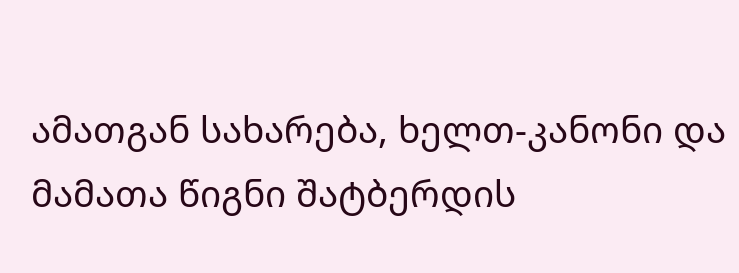ამათგან სახარება, ხელთ-კანონი და მამათა წიგნი შატბერდის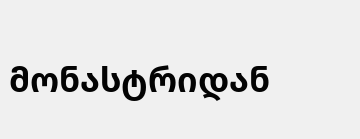მონასტრიდან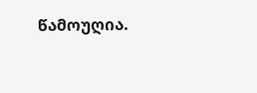წამოუღია.